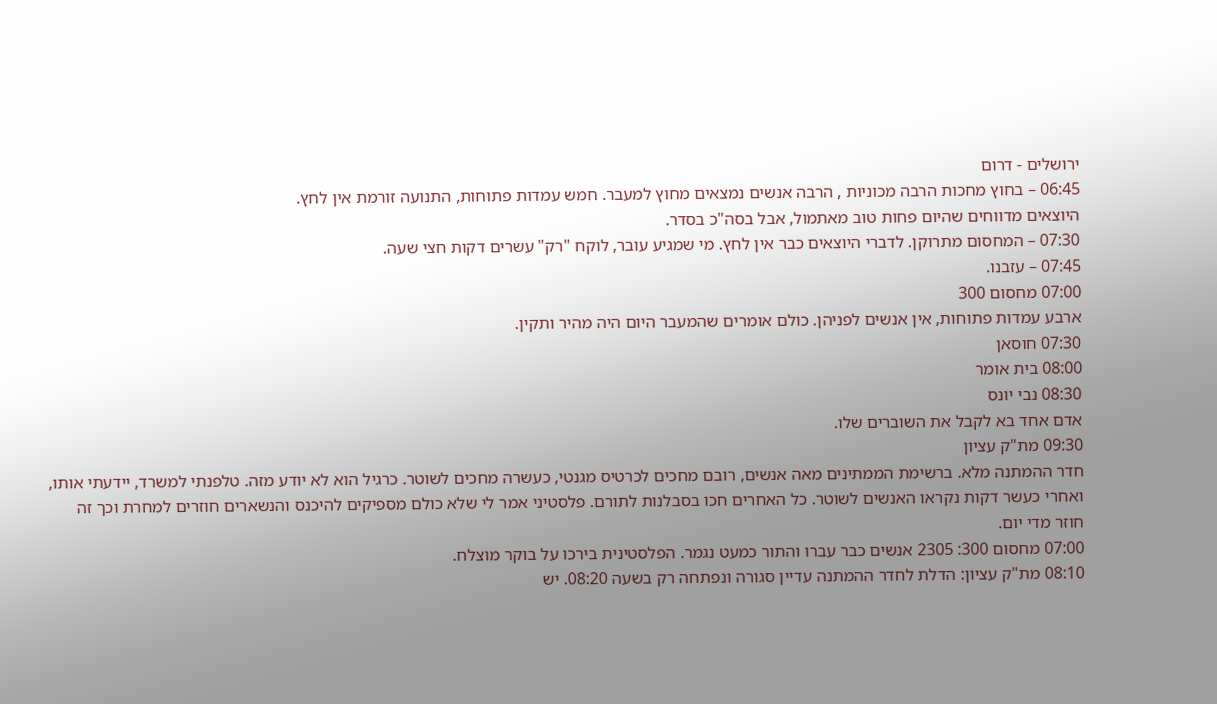ירושלים - דרום
06:45 – בחוץ מחכות הרבה מכוניות , הרבה אנשים נמצאים מחוץ למעבר. חמש עמדות פתוחות, התנועה זורמת אין לחץ.
היוצאים מדווחים שהיום פחות טוב מאתמול, אבל בסה"כ בסדר.
07:30 – המחסום מתרוקן. לדברי היוצאים כבר אין לחץ. מי שמגיע עובר, לוקח "רק" עשרים דקות חצי שעה.
07:45 – עזבנו.
07:00 מחסום 300
ארבע עמדות פתוחות, אין אנשים לפניהן. כולם אומרים שהמעבר היום היה מהיר ותקין.
07:30 חוסאן
08:00 בית אומר
08:30 נבי יונס
אדם אחד בא לקבל את השוברים שלו.
09:30 מת"ק עציון
חדר ההמתנה מלא. ברשימת הממתינים מאה אנשים, רובם מחכים לכרטיס מגנטי, כעשרה מחכים לשוטר. כרגיל הוא לא יודע מזה. טלפנתי למשרד, יידעתי אותו, ואחרי כעשר דקות נקראו האנשים לשוטר. כל האחרים חכו בסבלנות לתורם. פלסטיני אמר לי שלא כולם מספיקים להיכנס והנשארים חוזרים למחרת וכך זה חוזר מדי יום.
07:00 מחסום 300: 2305 אנשים כבר עברו והתור כמעט נגמר. הפלסטינית בירכו על בוקר מוצלח.
08:10 מת"ק עציון: הדלת לחדר ההמתנה עדיין סגורה ונפתחה רק בשעה 08:20. יש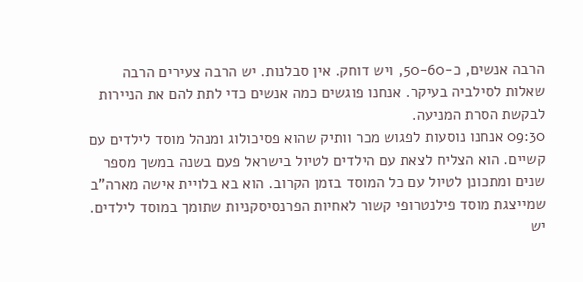הרבה אנשים, כ-50-60, ויש דוחק. אין סבלנות. יש הרבה צעירים הרבה שאלות לסילביה בעיקר. אנחנו פוגשים כמה אנשים כדי לתת להם את הניירות לבקשת הסרת המניעה.
09:30 אנחנו נוסעות לפגוש מכר וותיק שהוא פסיכולוג ומנהל מוסד לילדים עם קשיים. הוא הצליח לצאת עם הילדים לטיול בישראל פעם בשנה במשך מספר שנים ומתכונן לטיול עם כל המוסד בזמן הקרוב. הוא בא בלויית אישה מארה"ב שמייצגת מוסד פילנטרופי קשור לאחיות הפרנסיסקניות שתומך במוסד לילדים. יש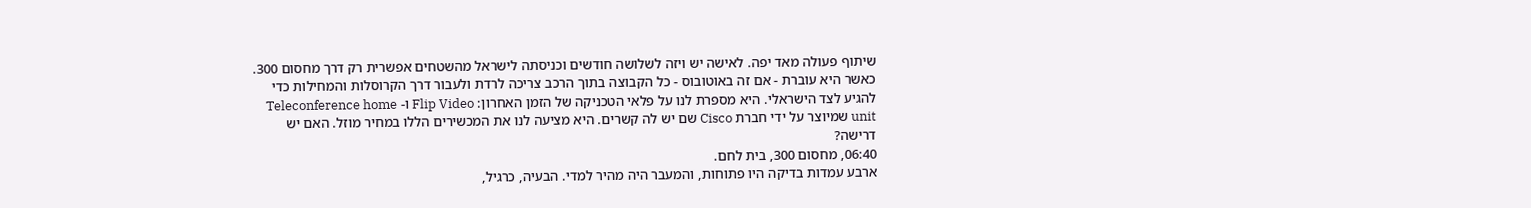שיתוף פעולה מאד יפה. לאישה יש ויזה לשלושה חודשים וכניסתה לישראל מהשטחים אפשרית רק דרך מחסום 300. כאשר היא עוברת - אם זה באוטובוס - כל הקבוצה בתוך הרכב צריכה לרדת ולעבור דרך הקרוסלות והמחילות כדי להגיע לצד הישראלי. היא מספרת לנו על פלאי הטכניקה של הזמן האחרון: Flip Video ו- Teleconference home unit שמיוצר על ידי חברת Cisco שם יש לה קשרים. היא מציעה לנו את המכשירים הללו במחיר מוזל. האם יש דרישה?
06:40, מחסום 300, בית לחם.
ארבע עמדות בדיקה היו פתוחות, והמעבר היה מהיר למדי. הבעיה, כרגיל,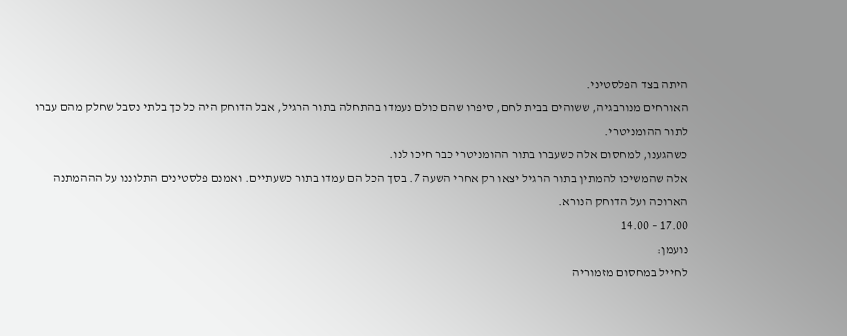היתה בצד הפלסטיני.
האורחים מנורבגיה, ששוהים בבית לחם, סיפרו שהם כולם נעמדו בהתחלה בתור הרגיל, אבל הדוחק היה כל כך בלתי נסבל שחלק מהם עברו לתור ההומניטרי.
כשהגענו, למחסום אלה כשעברו בתור ההומניטרי כבר חיכו לנו.
אלה שהמשיכו להמתין בתור הרגיל יצאו רק אחרי השעה 7. בסך הכל הם עמדו בתור כשעתיים. ואמנם פלסטינים התלוננו על הההמתנה הארוכה ועל הדוחק הנורא.
17.00 – 14.00
נועמן:
לחייל במחסום מזמוריה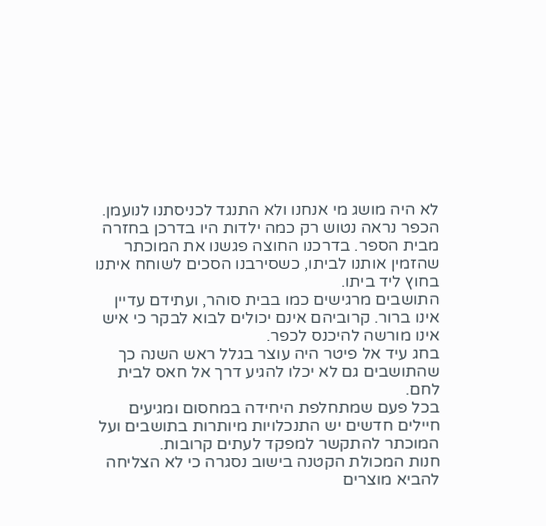לא היה מושג מי אנחנו ולא התנגד לכניסתנו לנועמן.
הכפר נראה נטוש רק כמה ילדות היו בדרכן בחזרה מבית הספר. בדרכנו החוצה פגשנו את המוכתר שהזמין אותנו לביתו, כשסירבנו הסכים לשוחח איתנו בחוץ ליד ביתו.
התושבים מרגישים כמו בבית סוהר, ועתידם עדיין אינו ברור. קרוביהם אינם יכולים לבוא לבקר כי איש אינו מורשה להיכנס לכפר.
בחג עיד אל פיטר היה עוצר בגלל ראש השנה כך שהתושבים גם לא יכלו להגיע דרך אל חאס לבית לחם.
בכל פעם שמתחלפת היחידה במחסום ומגיעים חיילים חדשים יש התנכלויות מיותרות בתושבים ועל המוכתר להתקשר למפקד לעתים קרובות.
חנות המכולת הקטנה בישוב נסגרה כי לא הצליחה להביא מוצרים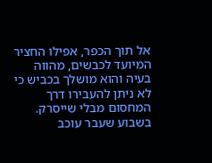אל תוך הכפר, אפילו החציר המיועד לכבשים, מהווה בעיה והוא מושלך בכביש כי לא ניתן להעבירו דרך המחסום מבלי שייסרק.
בשבוע שעבר עוכב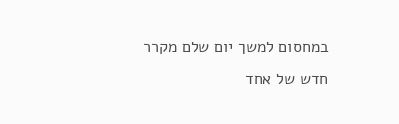במחסום למשך יום שלם מקרר חדש של אחד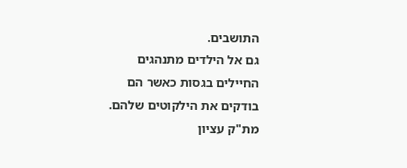התושבים.
גם אל הילדים מתנהגים החיילים בגסות כאשר הם בודקים את הילקוטים שלהם.
מת"ק עציון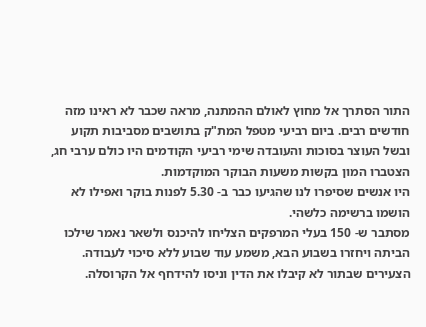התור הסתרך אל מחוץ לאולם ההמתנה, מראה שכבר לא ראינו מזה חודשים רבים. ביום רביעי מטפל המת"ק בתושבים מסביבות תקוע ובשל העוצר בסוכות והעובדה שימי רביעי הקודמים היו כולם ערבי חג, הצטברו המון בקשות משעות הבוקר המוקדמות.
היו אנשים שסיפרו לנו שהגיעו כבר ב- 5.30 לפנות בוקר ואפילו לא הושמו ברשימה כלשהי.
מסתבר ש- 150 בעלי המרפקים הצליחו להיכנס ולשאר נאמר שילכו הביתה ויחזרו בשבוע הבא, משמע עוד שבוע ללא סיכוי לעבודה.
הצעירים שבתור לא קיבלו את הדין וניסו להידחף אל הקרוסלה.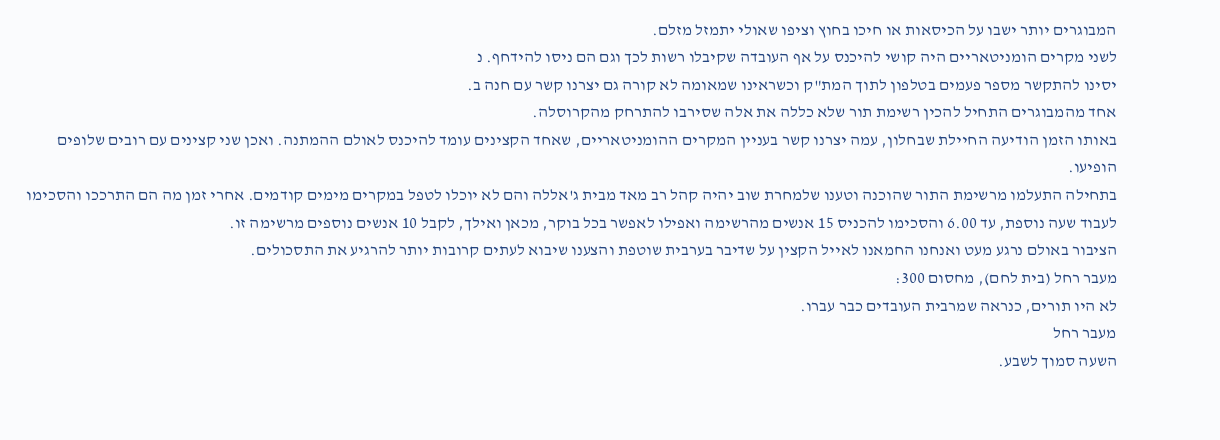המבוגרים יותר ישבו על הכיסאות או חיכו בחוץ וציפו שאולי יתמזל מזלם.
לשני מקרים הומניטאריים היה קושי להיכנס על אף העובדה שקיבלו רשות לכך וגם הם ניסו להידחף. נ
יסינו להתקשר מספר פעמים בטלפון לתוך המת"ק וכשראינו שמאומה לא קורה גם יצרנו קשר עם חנה ב.
אחד מהמבוגרים התחיל להכין רשימת תור שלא כללה את אלה שסירבו להתרחק מהקרוסלה.
באותו הזמן הודיעה החיילת שבחלון, עמה יצרנו קשר בעניין המקרים ההומניטאריים, שאחד הקצינים עומד להיכנס לאולם ההמתנה. ואכן שני קצינים עם רובים שלופים הופיעו.
בתחילה התעלמו מרשימת התור שהוכנה וטענו שלמחרת שוב יהיה קהל רב מאד מבית ג'אללה והם לא יוכלו לטפל במקרים מימים קודמים. אחרי זמן מה הם התרככו והסכימו לעבוד שעה נוספת, עד 6.00 והסכימו להכניס 15 אנשים מהרשימה ואפילו לאפשר בכל בוקר, מכאן ואילך, לקבל 10 אנשים נוספים מרשימה זו.
הציבור באולם נרגע מעט ואנחנו החמאנו לאייל הקצין על שדיבר בערבית שוטפת והצענו שיבוא לעתים קרובות יותר להרגיע את התסכולים.
מעבר רחל (בית לחם), מחסום 300:
לא היו תורים, כנראה שמרבית העובדים כבר עברו.
מעבר רחל
השעה סמוך לשבע.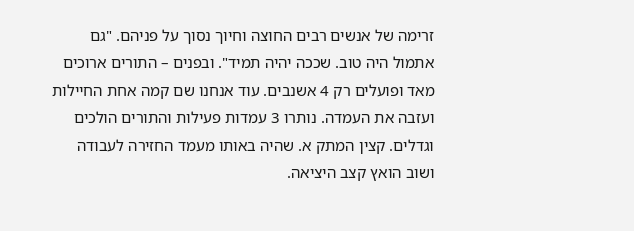זרימה של אנשים רבים החוצה וחיוך נסוך על פניהם. "גם אתמול היה טוב. שככה יהיה תמיד". ובפנים – התורים ארוכים מאד ופועלים רק 4 אשנבים. עוד אנחנו שם קמה אחת החיילות ועזבה את העמדה. נותרו 3 עמדות פעילות והתורים הולכים וגדלים. קצין המתק א. שהיה באותו מעמד החזירה לעבודה ושוב הואץ קצב היציאה.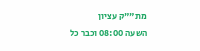מת""ק עציון
השעה 08:00 וכבר כל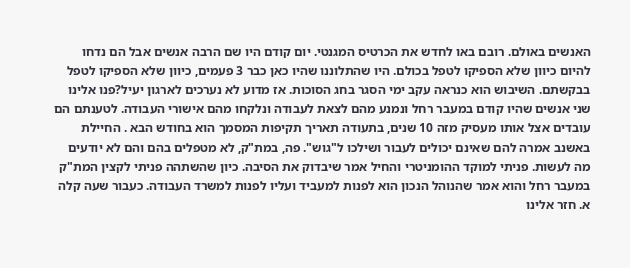האנשים באולם. רובם באו לחדש את הכרטיס המגנטי. יום קודם היו שם הרבה אנשים אבל הם נדחו להיום כיוון שלא הספיקו לטפל בכולם. היו שהתלוננו שהיו כאן כבר 3 פעמים, כיוון שלא הספיקו לטפל בבקשתם. השיבוש הוא כנראה עקב ימי הסגר בחג הסוכות. אז מדוע לא נערכים לארגון יעיל?פנו אלינו שני אנשים שהיו קודם במעבר רחל ונמנע מהם לצאת לעבודה ונלקחו מהם אישורי העבודה. לטענתם הם עובדים אצל אותו מעסיק מזה 10 שנים, בתעודה תאריך תקיפות המסמך הוא בחודש הבא . החיילת באשנב אמרה להם שאינם יכולים לעבור ושילכו ל"גוש". פה, במת"ק, לא מטפלים בהם והם לא יודעים מה לעשות. פניתי למוקד ההומניטרי והחיל אמר שיבדוק את הסיבה. כיון שהשתהה פניתי לקצין המת"ק במעבר רחל והוא אמר שהנוהל הנכון הוא לפנות למעביד ועליו לפנות למשרד העבודה. כעבור שעה קלה א. חזר אלינו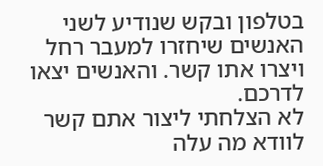בטלפון ובקש שנודיע לשני האנשים שיחזרו למעבר רחל ויצרו אתו קשר. והאנשים יצאו לדרכם.
לא הצלחתי ליצור אתם קשר לוודא מה עלה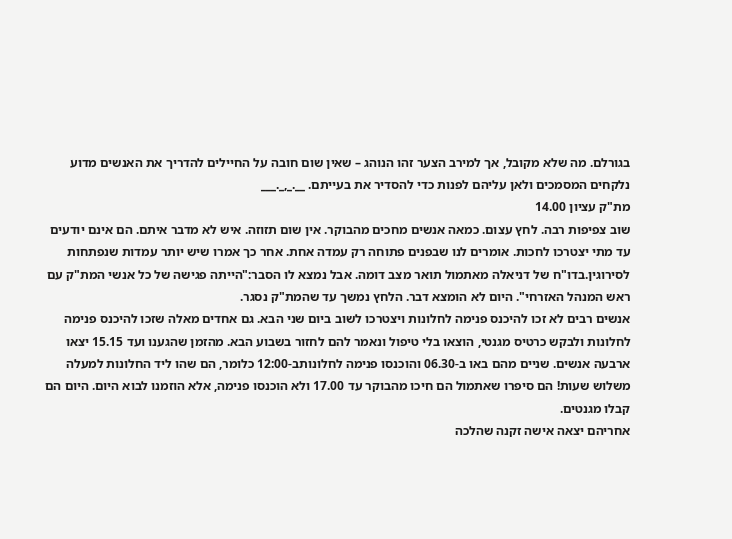בגורלם. מה שלא מקובל, אך למירב הצער זהו הנוהג – שאין שום חובה על החיילים להדריך את האנשים מדוע נלקחים המסמכים ולאן עליהם לפנות כדי להסדיר את בעייתם. __._,_.___
מת"ק עציון 14.00
שוב צפיפות רבה. לחץ עצום. כמאה אנשים מחכים מהבוקר. אין שום תזוזה. איש לא מדבר איתם. הם אינם יודעים עד מתי יצטרכו לחכות. אומרים לנו שבפנים פתוחה רק עמדה אחת. אחר כך אמרו שיש יותר עמדות שנפתחות לסירוגין.בדו"ח של דניאלה מאתמול תואר מצב דומה. אבל נמצא לו הסבר:"הייתה פגישה של כל אנשי המת"ק עם ראש המנהל האזרחי". היום לא הומצא דבר. הלחץ נמשך עד שהמת"ק נסגר.
אנשים רבים לא זכו להיכנס פנימה לחלונות ויצטרכו לשוב ביום שני הבא. גם אחדים מאלה שזכו להיכנס פנימה לחלונות ולבקש כרטיס מגנטי, הוצאו בלי טיפול ונאמר להם לחזור בשבוע הבא. מהזמן שהגענו ועד 15.15 יצאו ארבעה אנשים. שניים מהם באו ב-06.30 והוכנסו פנימה לחלונותב-12:00 כלומר, הם שהו ליד החלונות למעלה משלוש שעות! הם סיפרו שאתמול הם חיכו מהבוקר עד 17.00 ולא הוכנסו פנימה, אלא הוזמנו לבוא היום. היום הם קבלו מגנטים.
אחריהם יצאה אישה זקנה שהלכה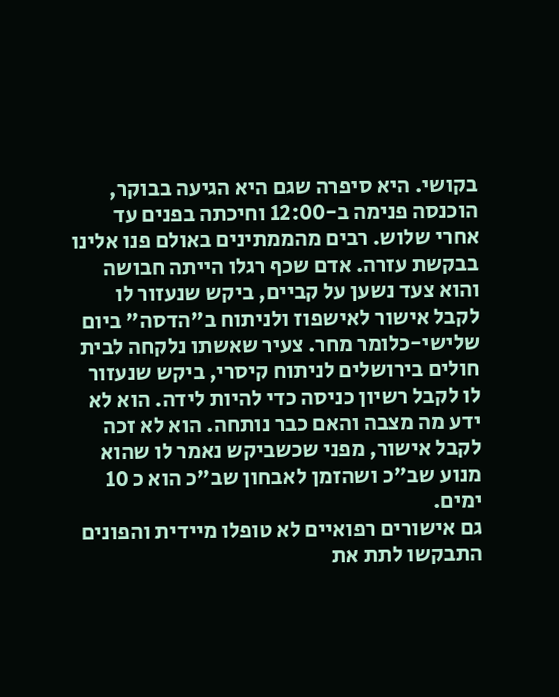בקושי. היא סיפרה שגם היא הגיעה בבוקר, הוכנסה פנימה ב-12:00 וחיכתה בפנים עד אחרי שלוש. רבים מהממתינים באולם פנו אלינו בבקשת עזרה. אדם שכף רגלו הייתה חבושה והוא צעד נשען על קביים, ביקש שנעזור לו לקבל אישור לאישפוז ולניתוח ב"הדסה" ביום שלישי-כלומר מחר. צעיר שאשתו נלקחה לבית חולים בירושלים לניתוח קיסרי, ביקש שנעזור לו לקבל רשיון כניסה כדי להיות לידה. הוא לא ידע מה מצבה והאם כבר נותחה. הוא לא זכה לקבל אישור, מפני שכשביקש נאמר לו שהוא מנוע שב"כ ושהזמן לאבחון שב"כ הוא כ 10 ימים.
גם אישורים רפואיים לא טופלו מיידית והפונים התבקשו לתת את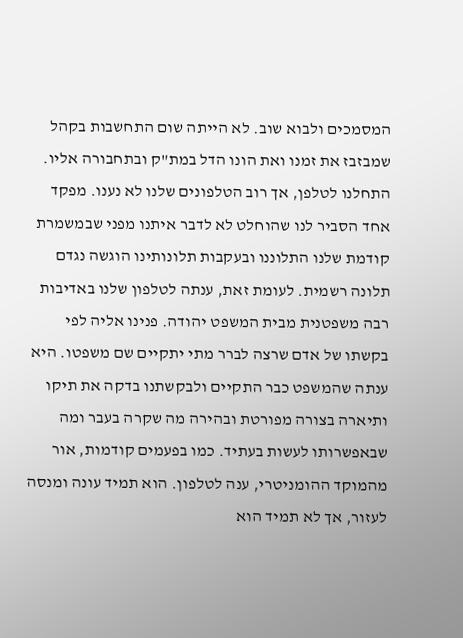המסמכים ולבוא שוב. לא הייתה שום התחשבות בקהל שמבזבז את זמנו ואת הונו הדל במת"ק ובתחבורה אליו. התחלנו לטלפן, אך רוב הטלפונים שלנו לא נענו. מפקד אחד הסביר לנו שהוחלט לא לדבר איתנו מפני שבמשמרת קודמת שלנו התלוננו ובעקבות תלונותינו הוגשה נגדם תלונה רשמית. לעומת זאת, ענתה לטלפון שלנו באדיבות רבה משפטנית מבית המשפט יהודה. פנינו אליה לפי בקשתו של אדם שרצה לברר מתי יתקיים שם משפטו. היא ענתה שהמשפט כבר התקיים ולבקשתנו בדקה את תיקו ותיארה בצורה מפורטת ובהירה מה שקרה בעבר ומה שבאפשרותו לעשות בעתיד. כמו בפעמים קודמות, אור מהמוקד ההומניטרי, ענה לטלפון. הוא תמיד עונה ומנסה לעזור, אך לא תמיד הוא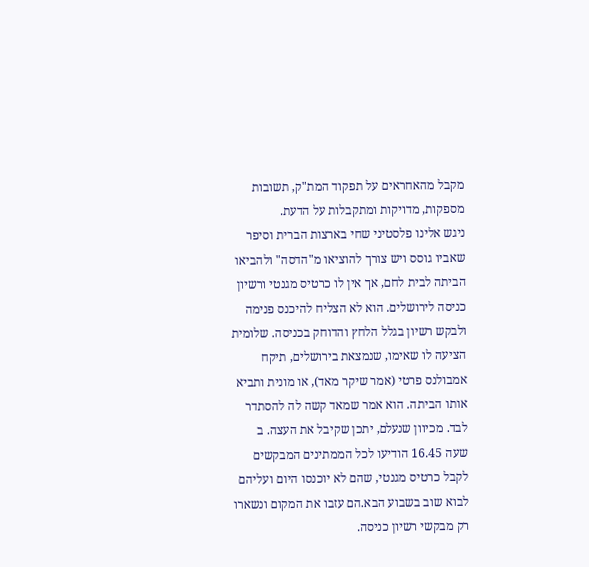מקבל מהאחראים על תפקוד המת"ק, תשובות מספקות, מדויקות ומתקבלות על הדעת.
ניגש אלינו פלסטיני שחי בארצות הברית וסיפר שאביו גוסס ויש צורך להוציאו מ"הדסה" ולהביאו הביתה לבית לחם, אך אין לו כרטיס מגנטי ורשיון כניסה לירושלים. הוא לא הצליח להיכנס פנימה ולבקש רשיון בגלל הלחץ והדוחק בכניסה. שלומית הציעה לו שאימו, שנמצאת בירושלים, תיקח אמבולנס פרטי (אמר שיקר מאד), או מונית ותביא אותו הביתה. הוא אמר שמאד קשה לה להסתדר לבד. מכיוון שנעלם, יתכן שקיבל את העצה. ב
שעה 16.45 הודיעו לכל הממתינים המבקשים לקבל כרטיס מגנטי, שהם לא יוכנסו היום ועליהם לבוא שוב בשבוע הבא.הם עזבו את המקום ונשארו רק מבקשי רשיון כניסה.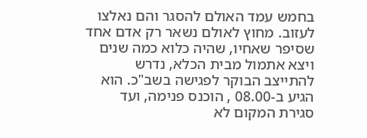בחמש עמד האולם להסגר והם נאלצו לעזוב. מחוץ לאולם נשאר רק אדם אחד שסיפר שאחיו, שהיה כלוא כמה שנים ויצא אתמול מבית הכלא, נדרש להתייצב הבוקר לפגישה בשב"כ. הוא הגיע ב-08.00 , הוכנס פנימה, ועד סגירת המקום לא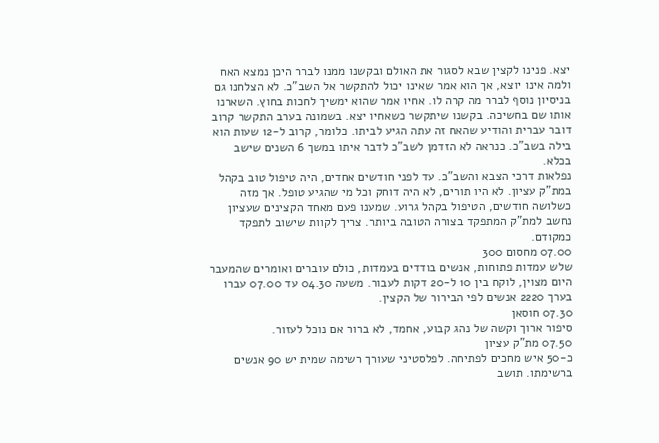יצא. פנינו לקצין שבא לסגור את האולם ובקשנו ממנו לברר היכן נמצא האח ולמה אינו יוצא, אך הוא אמר שאינו יכול להתקשר אל השב"כ. לא הצלחנו גם בניסיון נוסף לברר מה קרה לו. אחיו אמר שהוא ימשיך לחכות בחוץ. השארנו אותו שם בחשיכה. בקשנו שיתקשר כשאחיו יצא. בשמונה בערב התקשר קרוב דובר עברית והודיע שהאח זה עתה הגיע לביתו. כלומר, קרוב ל-12 שעות הוא בילה בשב"כ. כנראה לא הזדמן לשב"כ לדבר איתו במשך 6 השנים שישב בכלא.
נפלאות דרכי הצבא והשב"כ. עד לפני חודשים אחדים, היה טיפול טוב בקהל במת"ק עציון. לא היו תורים, לא היה דוחק וכל מי שהגיע טופל. אך מזה כשלושה חודשים, הטיפול בקהל גרוע. שמענו פעם מאחד הקצינים שעציון נחשב למת"ק המתפקד בצורה הטובה ביותר. צריך לקוות שישוב לתפקד כמקודם.
07.00 מחסום 300
שלש עמדות פתוחות, אנשים בודדים בעמדות, כולם עוברים ואומרים שהמעבר היום מצוין, לוקח בין 10 ל-20 דקות לעבור. משעה 04.30 עד 07.00 עברו בערך 2220 אנשים לפי הבירור של הקצין.
07.30 חוסאן
סיפור ארוך וקשה של נהג קבוע, אחמד, לא ברור אם נוכל לעזור.
07.50 מת"ק עציון
כ-50 איש מחכים לפתיחה. לפלסטיני שעורך רשימה שמית יש 90 אנשים ברשימתו. תושב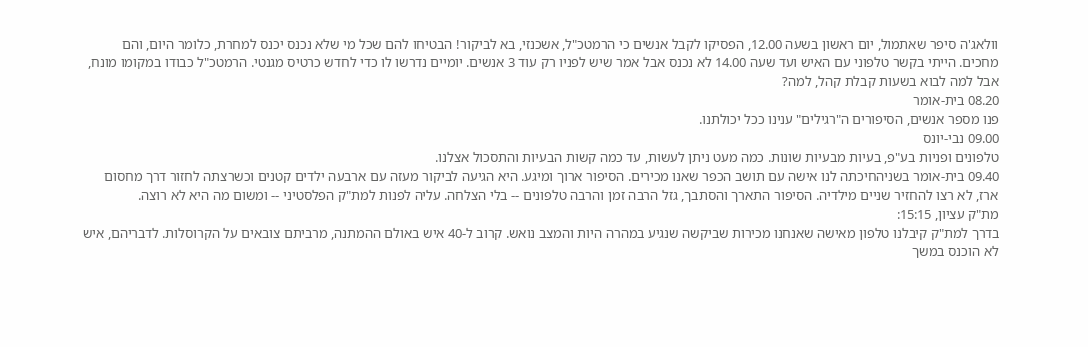וולאג'ה סיפר שאתמול, יום ראשון בשעה 12.00, הפסיקו לקבל אנשים כי הרמטכ"ל, אשכנזי, בא לביקור! הבטיחו להם שכל מי שלא נכנס יכנס למחרת, כלומר היום, והם מחכים. הייתי בקשר טלפוני עם האיש ועד שעה 14.00 לא נכנס אבל אמר שיש לפניו רק עוד 3 אנשים. יומיים נדרשו לו כדי לחדש כרטיס מגנטי. הרמטכ"ל כבודו במקומו מונח, אבל למה לבוא בשעות קבלת קהל, למה?
08.20 בית-אומר
פנו מספר אנשים, הסיפורים ה"רגילים" ענינו ככל יכולתנו.
09.00 נבי-יונס
טלפונים ופניות בע"פ, בעיות מבעיות שונות. כמה מעט ניתן לעשות, עד כמה קשות הבעיות והתסכול אצלנו.
09.40 בית-אומר בשניהחיכתה לנו אישה עם תושב הכפר שאנו מכירים. הסיפור ארוך ומיגע. היא הגיעה לביקור מעזה עם ארבעה ילדים קטנים וכשרצתה לחזור דרך מחסום ארז, לא רצו להחזיר שניים מילדיה. הסיפור התארך והסתבך, גזל הרבה זמן והרבה טלפונים -- בלי הצלחה. עליה לפנות למת"ק הפלסטיני -- ומשום מה היא לא רוצה.
מת"ק עציון, 15:15:
בדרך למת"ק קיבלנו טלפון מאישה שאנחנו מכירות שביקשה שנגיע במהרה היות והמצב נואש. קרוב ל-40 איש באולם ההמתנה, מרביתם צובאים על הקרוסלות. לדבריהם, איש לא הוכנס במשך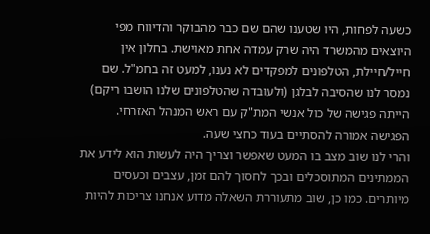כשעה לפחות, היו שטענו שהם שם כבר מהבוקר והדיווח מפי היוצאים מהמשרד היה שרק עמדה אחת מאוישת. בחלון אין חייל/חיילת, הטלפונים למפקדים לא נענו, למעט זה בחמ"ל. שם נמסר לנו שהסיבה לבלגן (ולעובדה שהטלפונים שלנו הושבו ריקם) הייתה פגישה של כול אנשי המת"ק עם ראש המנהל האזרחי. הפגישה אמורה להסתיים בעוד כחצי שעה.
והרי לנו שוב מצב בו המעט שאפשר וצריך היה לעשות הוא לידע את הממתינים המתוסכלים ובכך לחסוך להם זמן, עצבים וכעסים מיותרים. כמו כן, שוב מתעוררת השאלה מדוע אנחנו צריכות להיות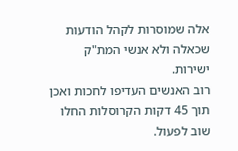אלה שמוסרות לקהל הודעות שכאלה ולא אנשי המת"ק ישירות.
רוב האנשים העדיפו לחכות ואכן תוך 45 דקות הקרוסלות החלו שוב לפעול.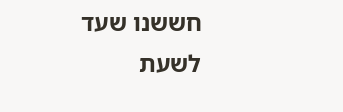חששנו שעד לשעת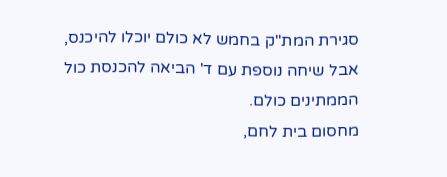סגירת המת"ק בחמש לא כולם יוכלו להיכנס, אבל שיחה נוספת עם ד' הביאה להכנסת כול הממתינים כולם.
מחסום בית לחם,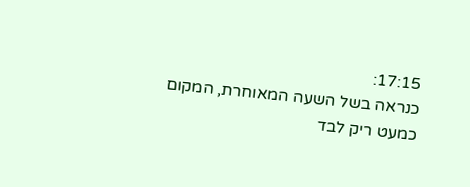17:15:
כנראה בשל השעה המאוחרת, המקום כמעט ריק לבד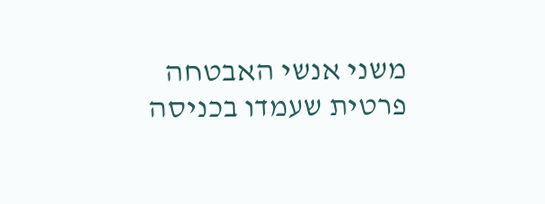משני אנשי האבטחה פרטית שעמדו בכניסה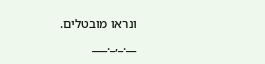ונראו מובטלים. __._,_.___